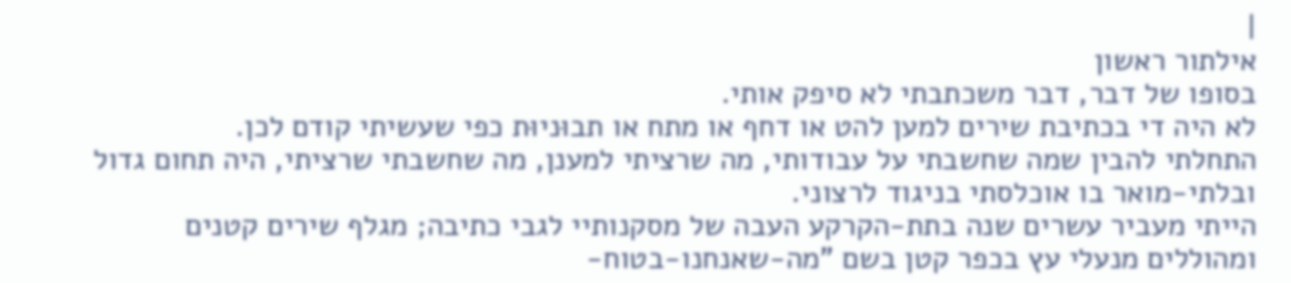|
אילתור ראשון
בסופו של דבר, דבר משכתבתי לא סיפק אותי.
לא היה די בכתיבת שירים למען להט או דחף או מתח או תבוּניוּת כפי שעשיתי קודם לכן.
התחלתי להבין שמה שחשבתי על עבודותי, מה שרציתי למענן, מה שחשבתי שרציתי, היה תחום גדול ובלתי-מואר בו אוכלסתי בניגוד לרצוני.
הייתי מעביר עשרים שנה בתת-הקרקע העבה של מסקנותיי לגבי כתיבה; מגלף שירים קטנים ומהוללים מנעלי עץ בכפר קטן בשם "מה-שאנחנו-בטוח-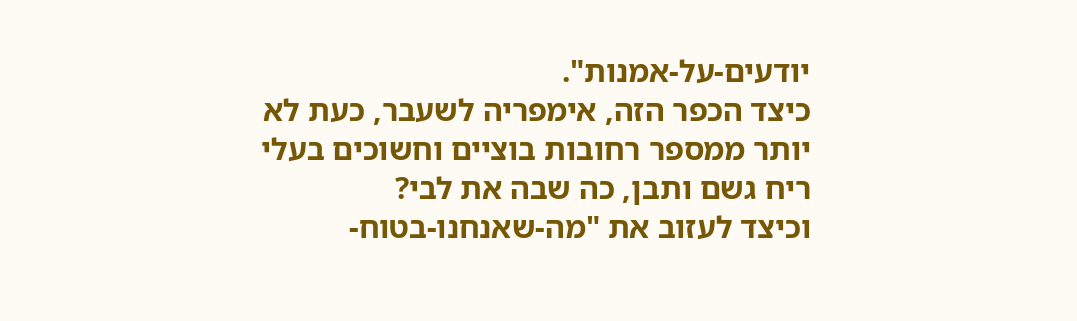יודעים-על-אמנות".
כיצד הכפר הזה, אימפריה לשעבר, כעת לא יותר ממספר רחובות בוציים וחשוכים בעלי ריח גשם ותבן, כה שבה את לבי?
וכיצד לעזוב את "מה-שאנחנו-בטוח-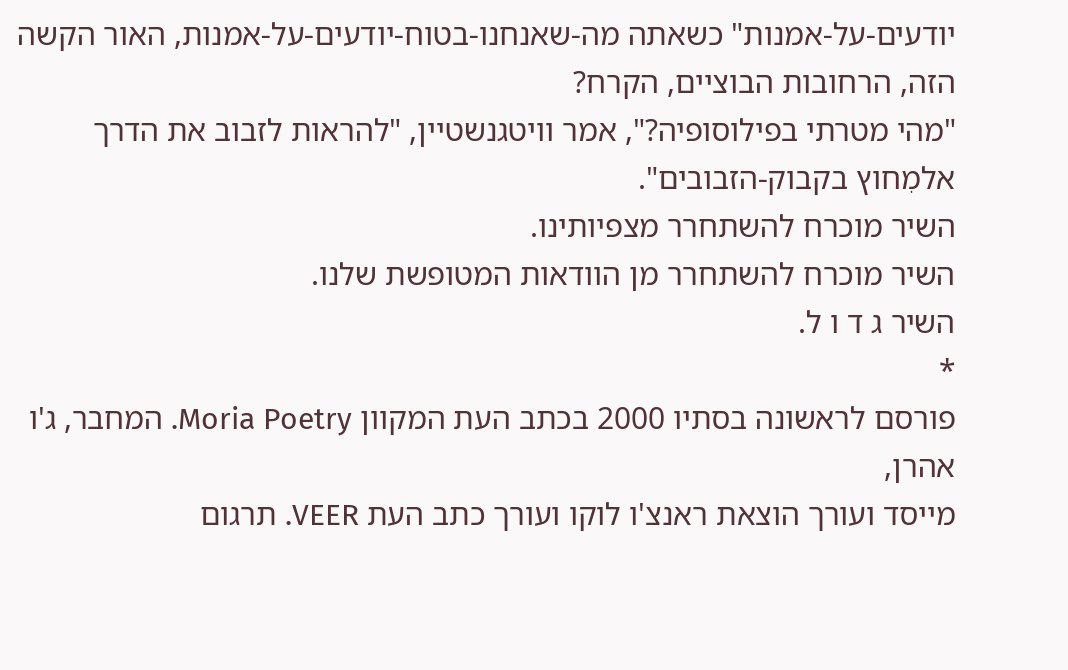יודעים-על-אמנות" כשאתה מה-שאנחנו-בטוח-יודעים-על-אמנות, האור הקשה הזה, הרחובות הבוציים, הקרח?
"מהי מטרתי בפילוסופיה?", אמר וויטגנשטיין, "להראות לזבוב את הדרך אלמִחוץ בקבוק-הזבובים".
השיר מוכרח להשתחרר מצפיותינו.
השיר מוכרח להשתחרר מן הוודאות המטופשת שלנו.
השיר ג ד ו ל.
*
פורסם לראשונה בסתיו 2000 בכתב העת המקוון Moria Poetry. המחבר, ג'ו אהרן,
מייסד ועורך הוצאת ראנצ'ו לוקו ועורך כתב העת VEER. תרגום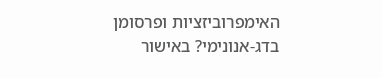האימפרוביזציות ופרסומן בדג-אנונימי? באישור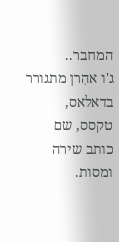המחבר..
ג'ו אהִרן מתגורר בדאלאס, טקסס, שם כותב שירה ומסות.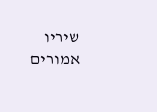שיריו אמורים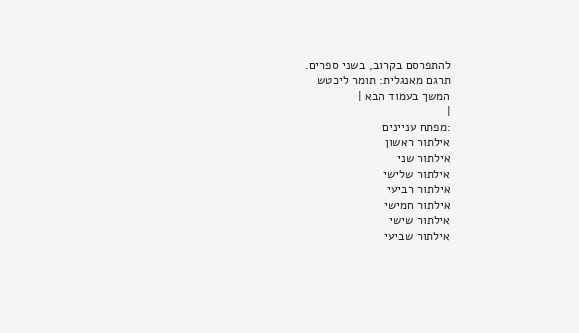להתפרסם בקרוב, בשני ספרים.
תרגם מאנגלית: תומר ליכטש
המשך בעמוד הבא |
|
:מפתח עניינים
אילתור ראשון
אילתור שני
אילתור שלישי
אילתור רביעי
אילתור חמישי
אילתור שישי
אילתור שביעי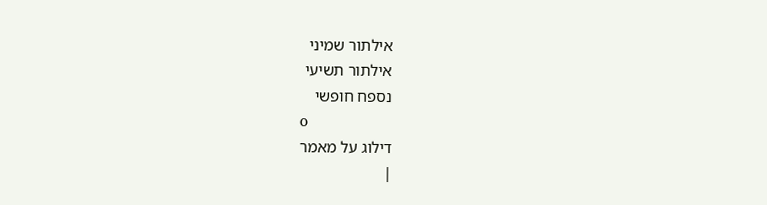אילתור שמיני
אילתור תשיעי
נספח חופשי
o
דילוג על מאמר
|